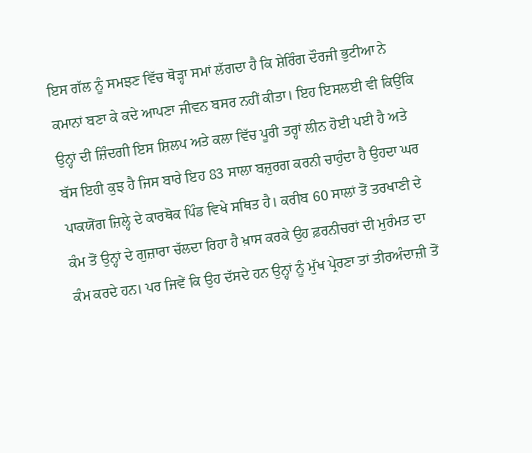ਇਸ ਗੱਲ ਨੂੰ ਸਮਝਣ ਵਿੱਚ ਥੋੜ੍ਹਾ ਸਮਾਂ ਲੱਗਦਾ ਹੈ ਕਿ ਸ਼ੇਰਿੰਗ ਦੌਰਜੀ ਭੁਟੀਆ ਨੇ ਕਮਾਨਾਂ ਬਣਾ ਕੇ ਕਦੇ ਆਪਣਾ ਜੀਵਨ ਬਸਰ ਨਹੀਂ ਕੀਤਾ। ਇਹ ਇਸਲਈ ਵੀ ਕਿਉਂਕਿ ਉਨ੍ਹਾਂ ਦੀ ਜ਼ਿੰਦਗੀ ਇਸ ਸ਼ਿਲਪ ਅਤੇ ਕਲਾ ਵਿੱਚ ਪੂਰੀ ਤਰ੍ਹਾਂ ਲੀਨ ਹੋਈ ਪਈ ਹੈ ਅਤੇ ਬੱਸ ਇਹੀ ਕੁਝ ਹੈ ਜਿਸ ਬਾਰੇ ਇਹ 83 ਸਾਲਾ ਬਜ਼ੁਰਗ ਕਰਨੀ ਚਾਹੁੰਦਾ ਹੈ ਉਹਦਾ ਘਰ ਪਾਕਯੋਂਗ ਜ਼ਿਲ੍ਹੇ ਦੇ ਕਾਰਥੋਕ ਪਿੰਡ ਵਿਖੇ ਸਥਿਤ ਹੈ। ਕਰੀਬ 60 ਸਾਲਾਂ ਤੋਂ ਤਰਖਾਣੀ ਦੇ ਕੰਮ ਤੋਂ ਉਨ੍ਹਾਂ ਦੇ ਗੁਜ਼ਾਰਾ ਚੱਲਦਾ ਰਿਹਾ ਹੈ ਖ਼ਾਸ ਕਰਕੇ ਉਹ ਫ਼ਰਨੀਚਰਾਂ ਦੀ ਮੁਰੰਮਤ ਦਾ ਕੰਮ ਕਰਦੇ ਹਨ। ਪਰ ਜਿਵੇਂ ਕਿ ਉਹ ਦੱਸਦੇ ਹਨ ਉਨ੍ਹਾਂ ਨੂੰ ਮੁੱਖ ਪ੍ਰੇਰਣਾ ਤਾਂ ਤੀਰਅੰਦਾਜ਼ੀ ਤੋਂ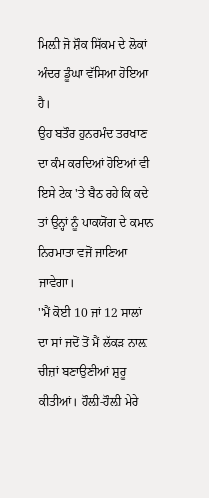ਮਿਲ਼ੀ ਜੋ ਸ਼ੌਕ ਸਿੱਕਮ ਦੇ ਲੋਕਾਂ ਅੰਦਰ ਡੂੰਘਾ ਵੱਸਿਆ ਹੋਇਆ ਹੈ।
ਉਹ ਬਤੌਰ ਹੁਨਰਮੰਦ ਤਰਖਾਣ ਦਾ ਕੰਮ ਕਰਦਿਆਂ ਹੋਇਆਂ ਵੀ ਇਸੇ ਟੇਕ 'ਤੇ ਬੈਠ ਰਹੇ ਕਿ ਕਦੇ ਤਾਂ ਉਨ੍ਹਾਂ ਨੂੰ ਪਾਕਯੋਂਗ ਦੇ ਕਮਾਨ ਨਿਰਮਾਤਾ ਵਜੋਂ ਜਾਣਿਆ ਜਾਵੇਗਾ।
''ਮੈਂ ਕੋਈ 10 ਜਾਂ 12 ਸਾਲਾਂ ਦਾ ਸਾਂ ਜਦੋਂ ਤੋਂ ਮੈਂ ਲੱਕੜ ਨਾਲ਼ ਚੀਜ਼ਾਂ ਬਣਾਉਣੀਆਂ ਸ਼ੁਰੂ ਕੀਤੀਆਂ। ਹੌਲ਼ੀ-ਹੌਲ਼ੀ ਮੇਰੇ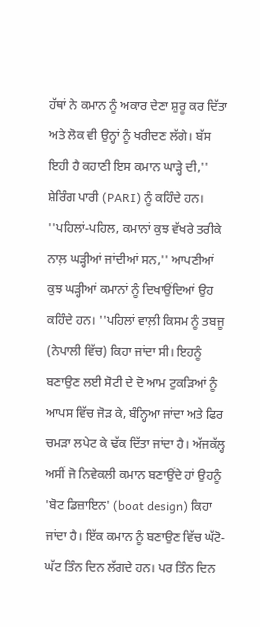ਹੱਥਾਂ ਨੇ ਕਮਾਨ ਨੂੰ ਅਕਾਰ ਦੇਣਾ ਸ਼ੁਰੂ ਕਰ ਦਿੱਤਾ ਅਤੇ ਲੋਕ ਵੀ ਉਨ੍ਹਾਂ ਨੂੰ ਖਰੀਦਣ ਲੱਗੇ। ਬੱਸ ਇਹੀ ਹੈ ਕਹਾਣੀ ਇਸ ਕਮਾਨ ਘਾੜ੍ਹੇ ਦੀ,'' ਸ਼ੇਰਿੰਗ ਪਾਰੀ (PARI) ਨੂੰ ਕਹਿੰਦੇ ਹਨ।
''ਪਹਿਲਾਂ-ਪਹਿਲ, ਕਮਾਨਾਂ ਕੁਝ ਵੱਖਰੇ ਤਰੀਕੇ ਨਾਲ਼ ਘੜ੍ਹੀਆਂ ਜਾਂਦੀਆਂ ਸਨ,'' ਆਪਣੀਆਂ ਕੁਝ ਘੜ੍ਹੀਆਂ ਕਮਾਨਾਂ ਨੂੰ ਦਿਖਾਉਂਦਿਆਂ ਉਹ ਕਹਿੰਦੇ ਹਨ। ''ਪਹਿਲਾਂ ਵਾਲ਼ੀ ਕਿਸਮ ਨੂੰ ਤਬਜੂ (ਨੇਪਾਲੀ ਵਿੱਚ) ਕਿਹਾ ਜਾਂਦਾ ਸੀ। ਇਹਨੂੰ ਬਣਾਉਣ ਲਈ ਸੋਟੀ ਦੇ ਦੋ ਆਮ ਟੁਕੜਿਆਂ ਨੂੰ ਆਪਸ ਵਿੱਚ ਜੋੜ ਕੇ, ਬੰਨ੍ਹਿਆ ਜਾਂਦਾ ਅਤੇ ਫਿਰ ਚਮੜਾ ਲਪੇਟ ਕੇ ਢੱਕ ਦਿੱਤਾ ਜਾਂਦਾ ਹੈ। ਅੱਜਕੱਲ੍ਹ ਅਸੀਂ ਜੋ ਨਿਵੇਕਲੀ ਕਮਾਨ ਬਣਾਉਂਦੇ ਹਾਂ ਉਹਨੂੰ 'ਬੋਟ ਡਿਜ਼ਾਇਨ' (boat design) ਕਿਹਾ ਜਾਂਦਾ ਹੈ। ਇੱਕ ਕਮਾਨ ਨੂੰ ਬਣਾਉਣ ਵਿੱਚ ਘੱਟੋ-ਘੱਟ ਤਿੰਨ ਦਿਨ ਲੱਗਦੇ ਹਨ। ਪਰ ਤਿੰਨ ਦਿਨ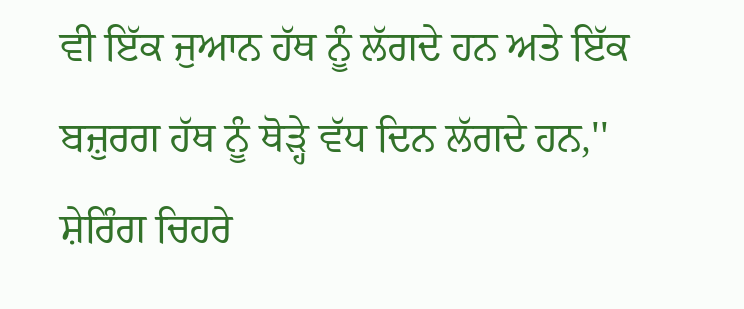ਵੀ ਇੱਕ ਜੁਆਨ ਹੱਥ ਨੂੰ ਲੱਗਦੇ ਹਨ ਅਤੇ ਇੱਕ ਬਜ਼ੁਰਗ ਹੱਥ ਨੂੰ ਥੋੜ੍ਹੇ ਵੱਧ ਦਿਨ ਲੱਗਦੇ ਹਨ,'' ਸ਼ੇਰਿੰਗ ਚਿਹਰੇ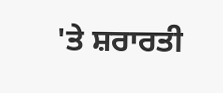'ਤੇ ਸ਼ਰਾਰਤੀ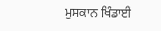ਮੁਸਕਾਨ ਖਿੰਡਾਈ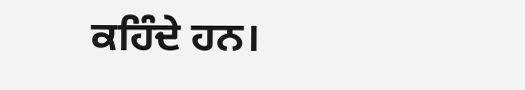ਕਹਿੰਦੇ ਹਨ।